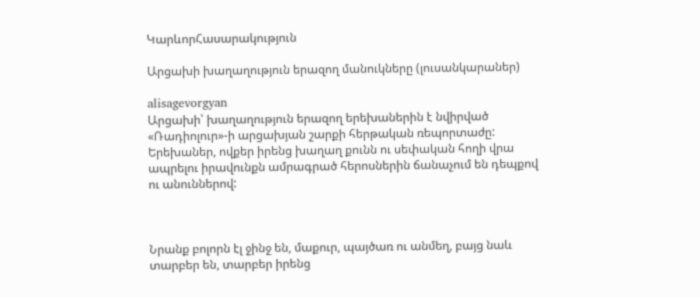ԿարևորՀասարակություն

Արցախի խաղաղություն երազող մանուկները (լուսանկարաներ)

alisagevorgyan
Արցախի՝ խաղաղություն երազող երեխաներին է նվիրված «Ռադիոլուր»-ի արցախյան շարքի հերթական ռեպորտաժը: Երեխաներ, ովքեր իրենց խաղաղ քունն ու սեփական հողի վրա ապրելու իրավունքն ամրագրած հերոսներին ճանաչում են դեպքով ու անուններով:



Նրանք բոլորն էլ ջինջ են, մաքուր, պայծառ ու անմեղ, բայց նաև տարբեր են, տարբեր իրենց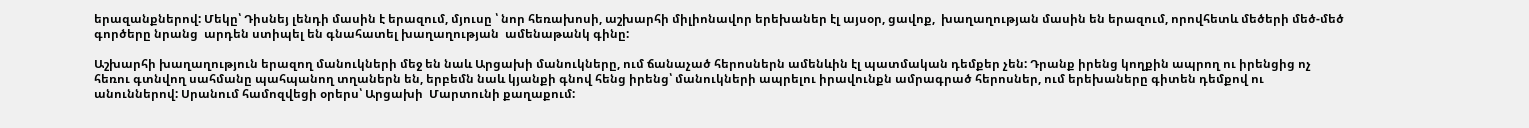երազանքներով: Մեկը՝ Դիսնեյ լենդի մասին է երազում, մյուսը ՝ նոր հեռախոսի, աշխարհի միլիոնավոր երեխաներ էլ այսօր, ցավոք,  խաղաղության մասին են երազում, որովհետև մեծերի մեծ-մեծ գործերը նրանց  արդեն ստիպել են գնահատել խաղաղության  ամենաթանկ գինը:

Աշխարհի խաղաղություն երազող մանուկների մեջ են նաև Արցախի մանուկները, ում ճանաչած հերոսներն ամենևին էլ պատմական դեմքեր չեն: Դրանք իրենց կողքին ապրող ու իրենցից ոչ հեռու գտնվող սահմանը պահպանող տղաներն են, երբեմն նաև կյանքի գնով հենց իրենց՝ մանուկների ապրելու իրավունքն ամրագրած հերոսներ, ում երեխաները գիտեն դեմքով ու անուններով: Սրանում համոզվեցի օրերս՝ Արցախի  Մարտունի քաղաքում: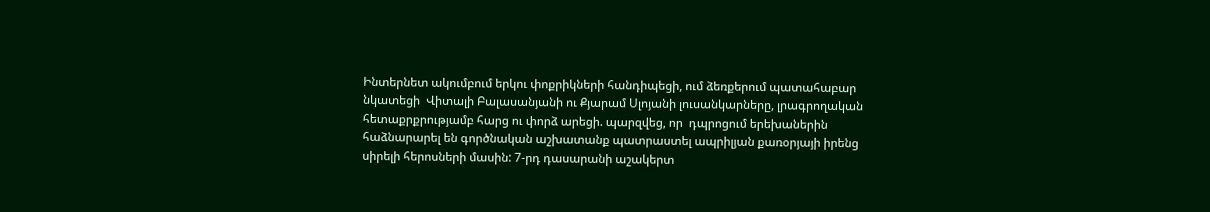Ինտերնետ ակումբում երկու փոքրիկների հանդիպեցի, ում ձեռքերում պատահաբար նկատեցի  Վիտալի Բալասանյանի ու Քյարամ Սլոյանի լուսանկարները, լրագրողական հետաքրքրությամբ հարց ու փորձ արեցի. պարզվեց, որ  դպրոցում երեխաներին հաձնարարել են գործնական աշխատանք պատրաստել ապրիլյան քառօրյայի իրենց սիրելի հերոսների մասին: 7-րդ դասարանի աշակերտ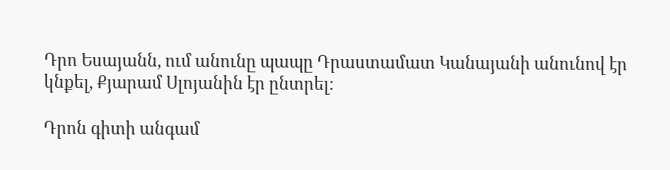Դրո Եսայանն, ում անունը պապը Դրաստամատ Կանայանի անունով էր կնքել, Քյարամ Սլոյանին էր ընտրել:

Դրոն գիտի անգամ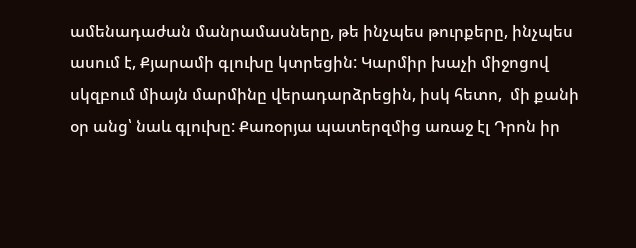ամենադաժան մանրամասները, թե ինչպես թուրքերը, ինչպես ասում է, Քյարամի գլուխը կտրեցին: Կարմիր խաչի միջոցով սկզբում միայն մարմինը վերադարձրեցին, իսկ հետո,  մի քանի օր անց՝ նաև գլուխը: Քառօրյա պատերզմից առաջ էլ Դրոն իր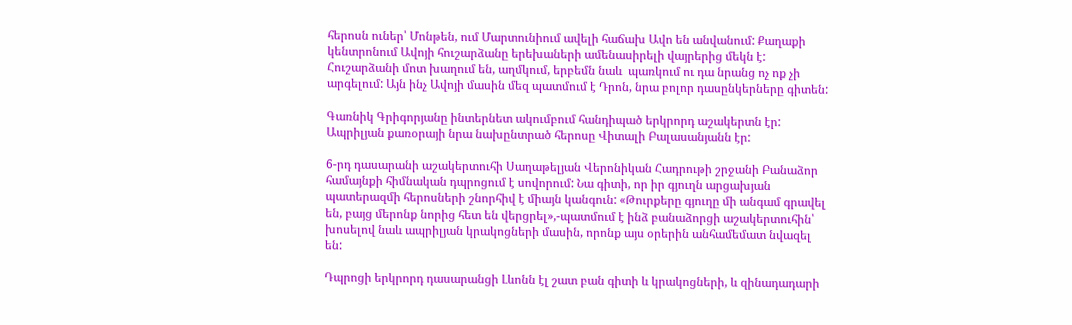հերոսն ուներ՝ Մոնթեն, ում Մարտունիում ավելի հաճախ Ավո են անվանում: Քաղաքի կենտրոնում Ավոյի հուշարձանը երեխաների ամենասիրելի վայրերից մեկն է: Հուշարձանի մոտ խաղում են, աղմկում, երբեմն նաև  պառկում ու դա նրանց ոչ ոք չի արգելում: Այն ինչ Ավոյի մասին մեզ պատմում է Դրոն, նրա բոլոր դասընկերները գիտեն:

Գառնիկ Գրիգորյանը ինտերնետ ակումբում հանդիպած երկրորդ աշակերտն էր: Ապրիլյան քառօրայի նրա նախընտրած հերոսը Վիտալի Բալասանյանն էր:

6-րդ դասարանի աշակերտուհի Սաղաթելյան Վերոնիկան Հադրութի շրջանի Բանաձոր համայնքի հիմնական դպրոցում է սովորում: Նա գիտի, որ իր գյուղն արցախյան պատերազմի հերոսների շնորհիվ է միայն կանգուն: «Թուրքերը գյուղը մի անգամ գրավել են, բայց մերոնք նորից հետ են վերցրել»,-պատմում է ինձ բանաձորցի աշակերտուհին՝ խոսելով նաև ապրիլյան կրակոցների մասին, որոնք այս օրերին անհամեմատ նվազել են:

Դպրոցի երկրորդ դասարանցի Լևոնն էլ շատ բան գիտի և կրակոցների, և զինադադարի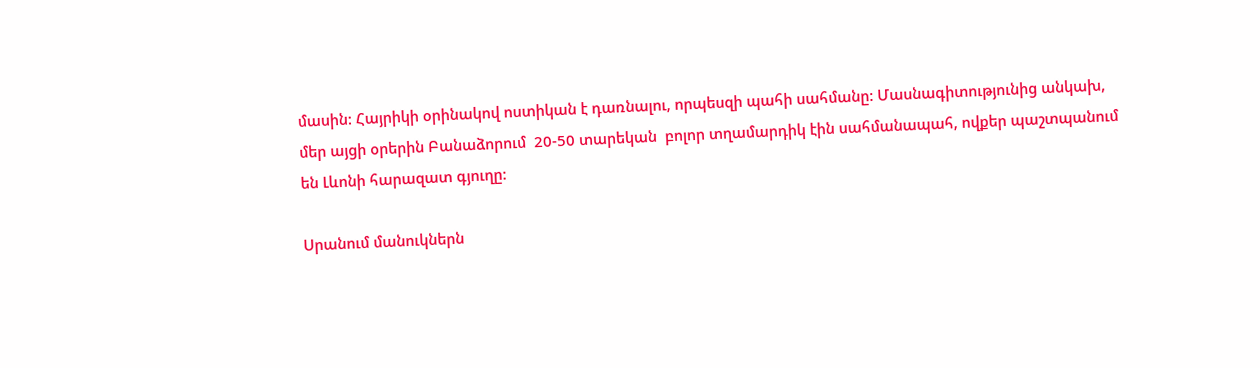մասին: Հայրիկի օրինակով ոստիկան է դառնալու, որպեսզի պահի սահմանը: Մասնագիտությունից անկախ, մեր այցի օրերին Բանաձորում  20-50 տարեկան  բոլոր տղամարդիկ էին սահմանապահ, ովքեր պաշտպանում են Լևոնի հարազատ գյուղը:

Սրանում մանուկներն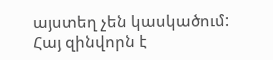այստեղ չեն կասկածում: Հայ զինվորն է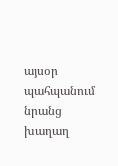այսօր պահպանում նրանց խաղաղ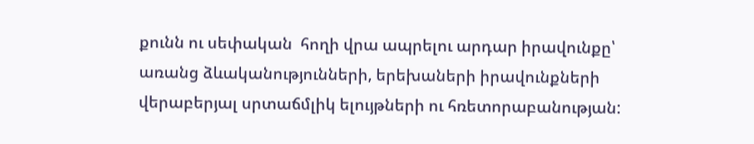քունն ու սեփական  հողի վրա ապրելու արդար իրավունքը՝ առանց ձևականությունների, երեխաների իրավունքների վերաբերյալ սրտաճմլիկ ելույթների ու հռետորաբանության: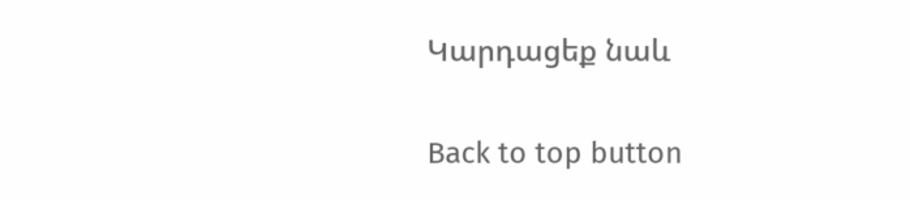Կարդացեք նաև

Back to top button